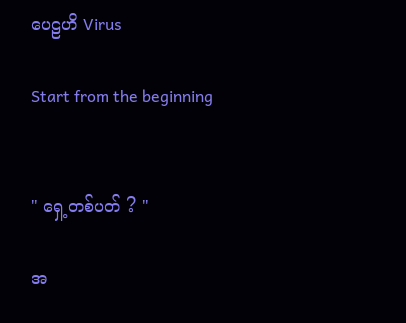ပေဠဟိ Virus

Start from the beginning


" ရှေ့တစ်ပတ် ? "

အ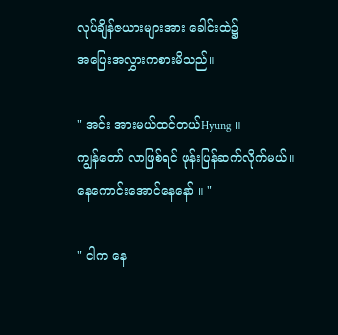လုပ်ချိန်ဇယားများအား ခေါင်းထဲ၌
အပြေးအလွှားကစားမိသည်။

" အင်း အားမယ်ထင်တယ်Hyung ။
ကျွန်တော် လာဖြစ်ရင် ဖုန်းပြန်ဆက်လိုက်မယ်။
နေကောင်းအောင်နေနော် ။ "

" ငါက နေ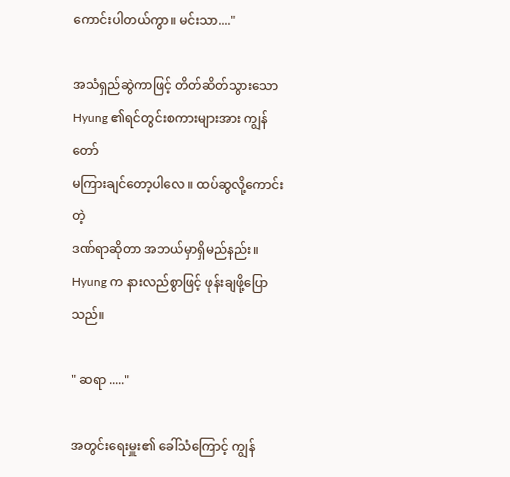ကောင်းပါတယ်ကွာ။ မင်းသာ...."

အသံရှည်ဆွဲကာဖြင့် တိတ်ဆိတ်သွားသော
Hyung ၏ရင်တွင်းစကားများအား ကျွန်တော်
မကြားချင်တော့ပါလေ ။ ထပ်ဆွလို့ကောင်းတဲ့
ဒဏ်ရာဆိုတာ အဘယ်မှာရှိမည်နည်း။
Hyung က နားလည်စွာဖြင့် ဖုန်းချဖို့ပြောသည်။

" ဆရာ ....."

အတွင်းရေးမှူး၏ ခေါ်သံကြောင့် ကျွန်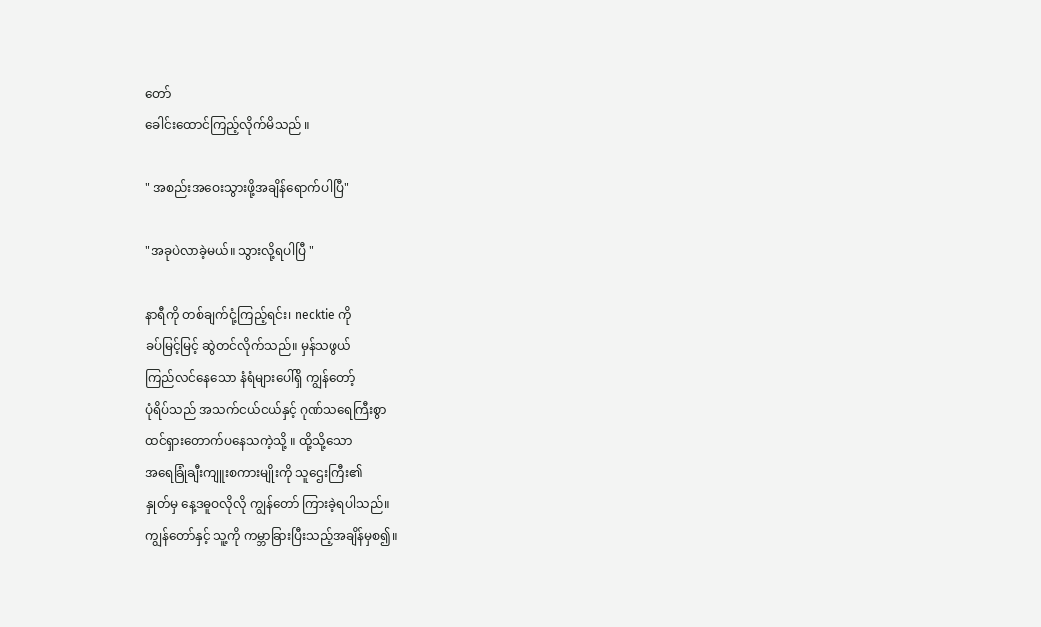တော်
ခေါင်းထောင်ကြည့်လိုက်မိသည် ။

" အစည်းအဝေးသွားဖို့အချိန်ရောက်ပါပြီ"

"အခုပဲလာခဲ့မယ်။ သွားလို့ရပါပြီ "

နာရီကို တစ်ချက်ငုံ့ကြည့်ရင်း၊ necktie ကို
ခပ်မြင့်မြင့် ဆွဲတင်လိုက်သည်။ မှန်သဖွယ်
ကြည်လင်နေသော နံရံများပေါ်ရှိ ကျွန်တော့်
ပုံရိပ်သည် အသက်ငယ်ငယ်နှင့် ဂုဏ်သရေကြီးစွာ
ထင်ရှားတောက်ပနေသကဲ့သို့ ။ ထို့သို့သော
အရေခြုံချီးကျူးစကားမျိုးကို သူဌေးကြီး၏
နှုတ်မှ နေ့ဒဓူဝလိုလို ကျွန်တော် ကြားခဲ့ရပါသည်။
ကျွန်တော်နှင့် သူ့ကို ကမ္ဘာခြားပြီးသည့်အချိန်မှစ၍။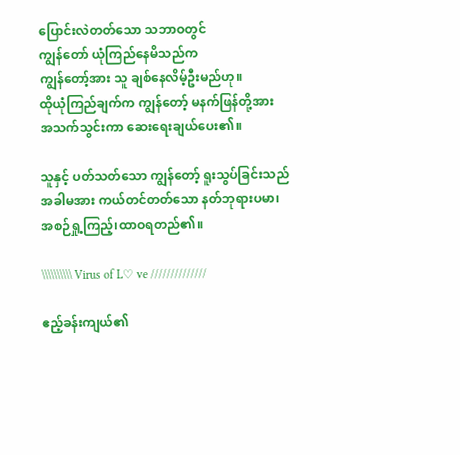ပြောင်းလဲတတ်သော သဘာဝတွင်
ကျွန်တော် ယုံကြည်နေမိသည်က
ကျွန်တော့်အား သူ ချစ်နေလိမ့်ဦးမည်ဟု။
ထိုယုံကြည်ချက်က ကျွန်တော့် မနက်ဖြန်တို့အား
အသက်သွင်းကာ ဆေးရေးချယ်ပေး၏။

သူနှင့် ပတ်သတ်သော ကျွန်တော့် ရူးသွပ်ခြင်းသည်
အခါမအား ကယ်တင်တတ်သော နတ်ဘုရားပမာ၊
အစဉ်ရှု့ကြည့်၊ထာဝရတည်၏။

\\\\\\\\\\ Virus of L♡ ve //////////////

ဧည့်ခန်းကျယ်၏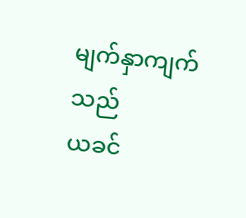မျက်နှာကျက်သည်
ယခင်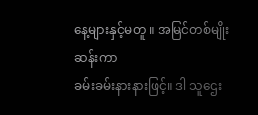နေ့များနှင့်မတူ ။ အမြင်တစ်မျိုးဆန်းကာ
ခမ်းခမ်းနားနားဖြင့်။ ဒါ သူဌေး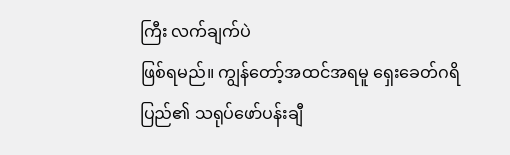ကြီး လက်ချက်ပဲ
ဖြစ်ရမည်။ ကျွန်တော့်အထင်အရမူ ရှေးခေတ်ဂရိ
ပြည်၏ သရုပ်ဖော်ပန်းချီ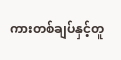ကားတစ်ချပ်နှင့်တူ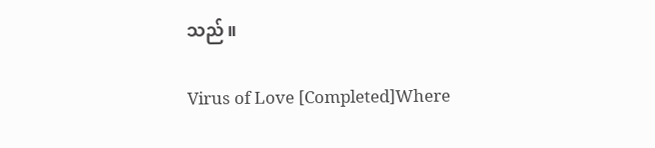သည်။

Virus of Love [Completed]Where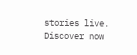stories live. Discover now